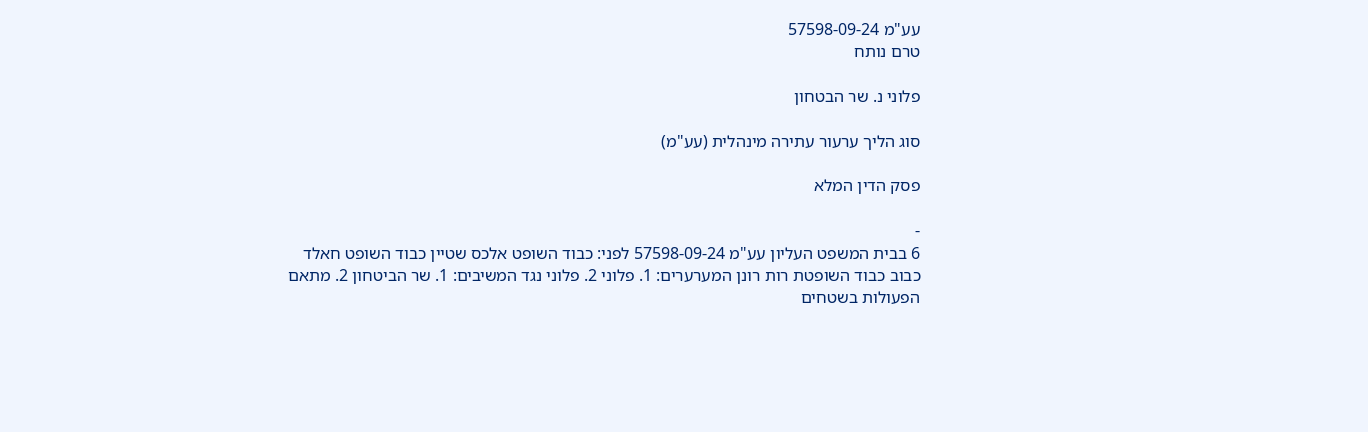עע"מ 57598-09-24
טרם נותח

פלוני נ. שר הבטחון

סוג הליך ערעור עתירה מינהלית (עע"מ)

פסק הדין המלא

-
6 בבית המשפט העליון עע"מ 57598-09-24 לפני: כבוד השופט אלכס שטיין כבוד השופט חאלד כבוב כבוד השופטת רות רונן המערערים: 1. פלוני 2. פלוני נגד המשיבים: 1. שר הביטחון 2. מתאם הפעולות בשטחים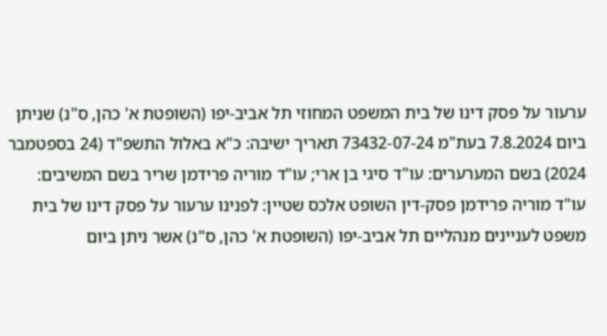ערעור על פסק דינו של בית המשפט המחוזי תל אביב-יפו (השופטת א' כהן, ס"נ) שניתן ביום 7.8.2024 בעת"מ 73432-07-24 תאריך ישיבה: כ"א באלול התשפ"ד (24 בספטמבר 2024) בשם המערערים: עו"ד סיגי בן ארי; עו"ד מוריה פרידמן שריר בשם המשיבים: עו"ד מוריה פרידמן פסק-דין השופט אלכס שטיין: לפנינו ערעור על פסק דינו של בית משפט לעניינים מנהליים תל אביב-יפו (השופטת א' כהן, ס"נ) אשר ניתן ביום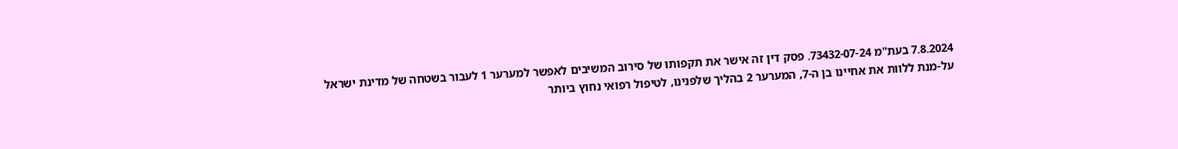7.8.2024 בעת"מ 73432-07-24. פסק דין זה אישר את תקפותו של סירוב המשיבים לאפשר למערער 1 לעבור בשטחה של מדינת ישראל על-מנת ללוות את אחיינו בן ה-7, המערער 2 בהליך שלפנינו, לטיפול רפואי נחוץ ביותר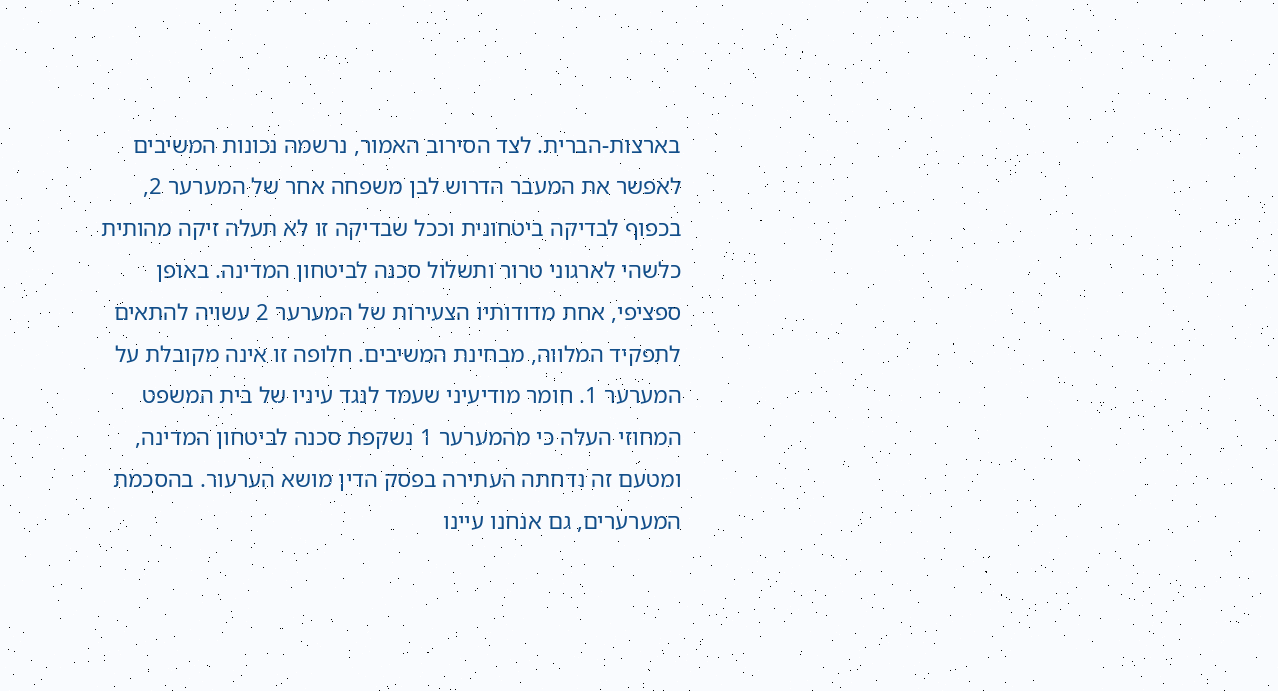בארצות-הברית. לצד הסירוב האמור, נרשמה נכונות המשיבים לאפשר את המעבר הדרוש לבן משפחה אחר של המערער 2, בכפוף לבדיקה ביטחונית וככל שבדיקה זו לא תעלה זיקה מהותית כלשהי לארגוני טרור ותשלול סכנה לביטחון המדינה. באופן ספציפי, אחת מדודותיו הצעירות של המערער 2 עשויה להתאים לתפקיד המלווה, מבחינת המשיבים. חלופה זו אינה מקובלת על המערער 1. חומר מודיעיני שעמד לנגד עיניו של בית המשפט המחוזי העלה כי מהמערער 1 נשקפת סכנה לביטחון המדינה, ומטעם זה נדחתה העתירה בפסק הדין מושא הערעור. בהסכמת המערערים, גם אנחנו עיינו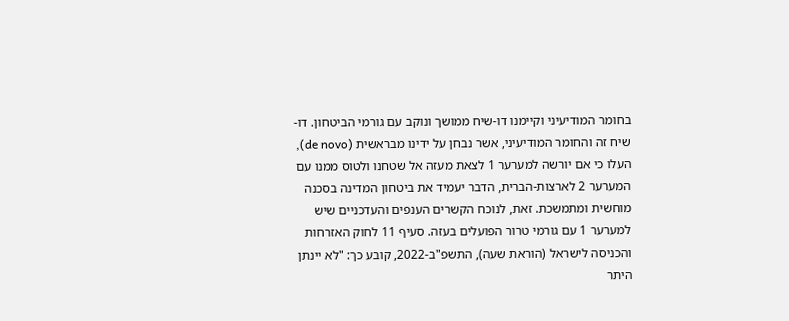בחומר המודיעיני וקיימנו דו-שיח ממושך ונוקב עם גורמי הביטחון. דו-שיח זה והחומר המודיעיני, אשר נבחן על ידינו מבראשית (de novo), העלו כי אם יורשה למערער 1 לצאת מעזה אל שטחנו ולטוס ממנו עם המערער 2 לארצות-הברית, הדבר יעמיד את ביטחון המדינה בסכנה מוחשית ומתמשכת. זאת, לנוכח הקשרים הענפים והעדכניים שיש למערער 1 עם גורמי טרור הפועלים בעזה. סעיף 11 לחוק האזרחות והכניסה לישראל (הוראת שעה), התשפ"ב-2022, קובע כך: "לא יינתן היתר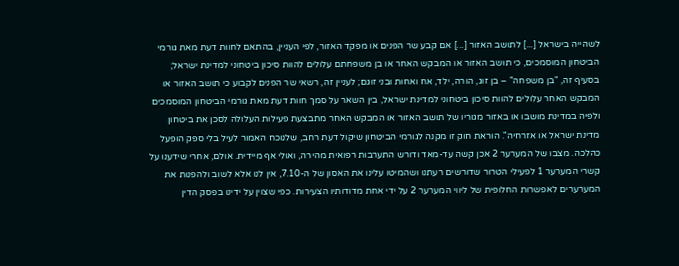לשהייה בישראל [...] לתושב האזור [...] אם קבע שר הפנים או מפקד האזור, לפי העניין, בהתאם לחוות דעת מאת גורמי הביטחון המוסמכים, כי תושב האזור או המבקש האחר או בן משפחתם עלולים להוות סיכון ביטחוני למדינת ישראל; בסעיף זה, "בן משפחה" – בן זוג, הורה, ילד, אח ואחות ובני זוגם; לעניין זה, רשאי שר הפנים לקבוע כי תושב האזור או המבקש האחר עלולים להוות סיכון ביטחוני למדינת ישראל, בין השאר על סמך חוות דעת מאת גורמי הביטחון המוסמכים ולפיה במדינת מושבו או באזור מגוריו של תושב האזור או המבקש האחר מתבצעת פעילות העלולה לסכן את ביטחון מדינת ישראל או אזרחיה". הוראת חוק זו מקנה לגורמי הביטחון שיקול דעת רחב, שלנוכח האמור לעיל בלי ספק הופעל כהלכה. מצבו של המערער 2 אכן קשה עד-מאד ודורש התערבות רפואית מהירה, ואולי אף מיידית. אולם, אחרי שידענו על קשרי המערער 1 לפעילי הטרור שדורשים רעתנו ושהמיטו עלינו את האסון של ה-7.10, אין לנו אלא לשוב ולהפנות את המערערים לאפשרות החלופית של ליווי המערער 2 על ידי אחת מדודותיו הצעירות. כפי שצוין על ידינו בפסק הדין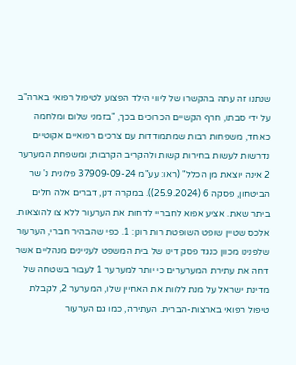שנתנו זה עתה בהקשרו של ליווי הילד הפצוע לטיפול רפואי בארה"ב על ידי סבתו, חרף הקשיים הכרוכים בכך, "בזמני שלום ומלחמה כאחד, משפחות רבות שמתמודדות עם צרכים רפואיים אקוטיים נדרשות לעשות בחירות קשות ולהקריב הקרבות; ומשפחת המערער 2 אינה יוצאת מן הכלל" (ראו: עע"מ 37909-09-24 פלונית נ' שר הביטחון, פסקה 6 (25.9.2024)). במקרה דנן, דברים אלה חלים ביתר שאת. אציע אפוא לחבריי לדחות את הערעור ללא צו להוצאות. אלכס שטיין שופט השופטת רות רונן: 1. כפי שהבהיר חברי, הערעור שלפנינו מכוון כנגד פסק דינו של בית המשפט לעניינים מנהליים אשר דחה את עתירת המערערים כי יותר למערער 1 לעבור בשטחה של מדינת ישראל על מנת ללוות את האחיין שלו, המערער 2, לקבלת טיפול רפואי בארצות-הברית. העתירה, כמו גם הערעור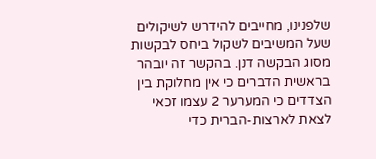שלפנינו, מחייבים להידרש לשיקולים שעל המשיבים לשקול ביחס לבקשות מסוג הבקשה דנן. בהקשר זה יובהר בראשית הדברים כי אין מחלוקת בין הצדדים כי המערער 2 עצמו זכאי לצאת לארצות-הברית כדי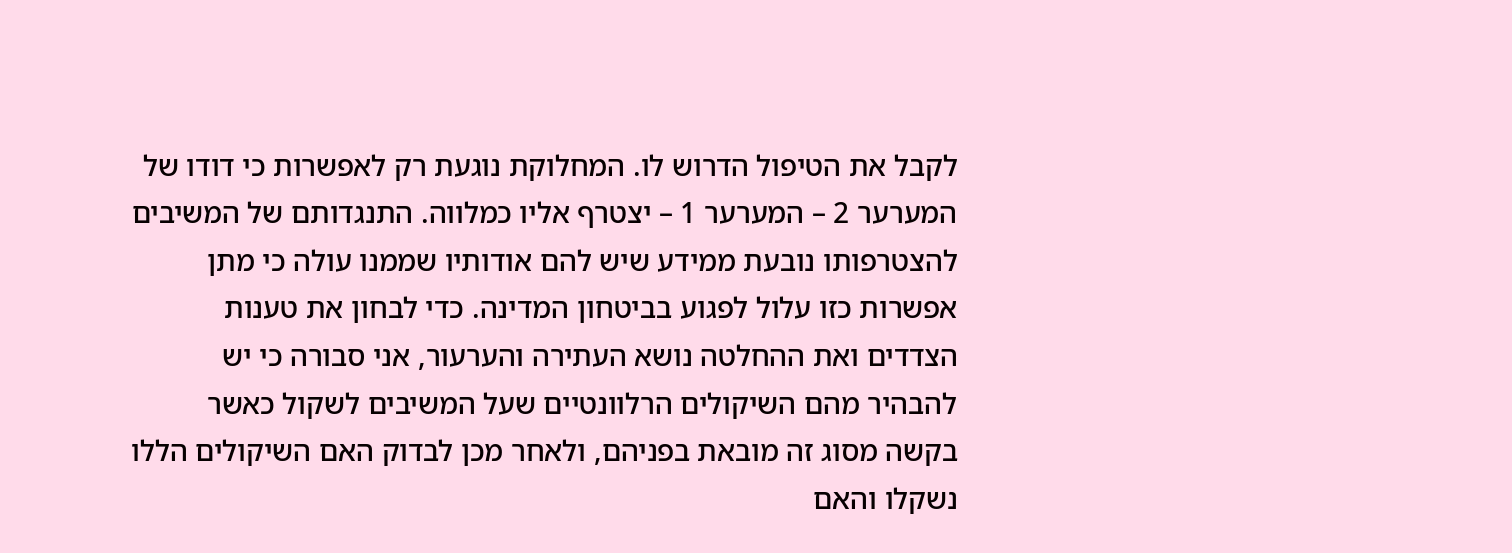לקבל את הטיפול הדרוש לו. המחלוקת נוגעת רק לאפשרות כי דודו של המערער 2 – המערער 1 – יצטרף אליו כמלווה. התנגדותם של המשיבים להצטרפותו נובעת ממידע שיש להם אודותיו שממנו עולה כי מתן אפשרות כזו עלול לפגוע בביטחון המדינה. כדי לבחון את טענות הצדדים ואת ההחלטה נושא העתירה והערעור, אני סבורה כי יש להבהיר מהם השיקולים הרלוונטיים שעל המשיבים לשקול כאשר בקשה מסוג זה מובאת בפניהם, ולאחר מכן לבדוק האם השיקולים הללו נשקלו והאם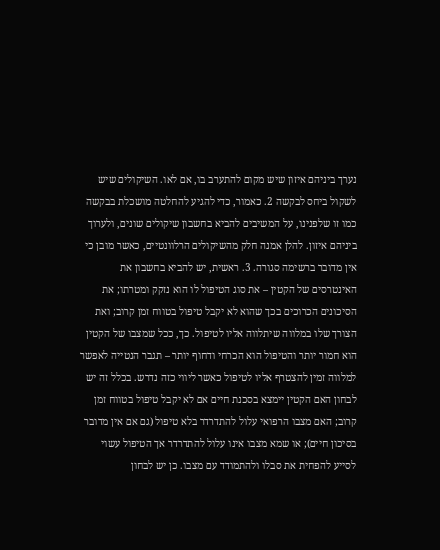נערך ביניהם איזון שיש מקום להתערב בו, אם לאו. השיקולים שיש לשקול ביחס לבקשה 2. כאמור, כדי להגיע להחלטה מושכלת בבקשה כמו זו שלפנינו, על המשיבים להביא בחשבון שיקולים שונים, ולערוך ביניהם איזון. להלן אמנה חלק מהשיקולים הרלוונטיים, כאשר מובן כי אין מדובר ברשימה סגורה. 3. ראשית, יש להביא בחשבון את האינטרסים של הקטין – את סוג הטיפול לו הוא נזקק ומטרתו; את הסיכונים הכרוכים בכך שהוא לא יקבל טיפול בטווח זמן קרוב; ואת הצורך שלו במלווה שיתלווה אליו לטיפול. כך, ככל שמצבו של הקטין הוא חמור יותר והטיפול הוא הכרחי ודחוף יותר – תגבר הנטייה לאפשר למלווה זמין להצטרף אליו לטיפול כאשר ליווי כזה נדרש. בכלל זה יש לבחון האם הקטין יימצא בסכנת חיים אם לא יקבל טיפול בטווח זמן קרוב; האם מצבו הרפואי עלול להתדרדר בלא טיפול (גם אם אין מדובר בסיכון חיים); או שמא מצבו אינו עלול להתדרדר אך הטיפול עשוי לסייע להפחית את סבלו ולהתמודד עם מצבו. כן יש לבחון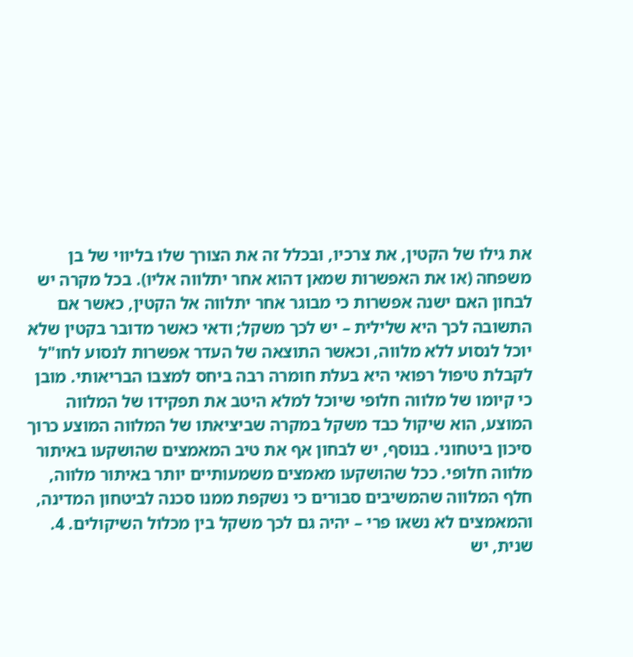את גילו של הקטין, את צרכיו, ובכלל זה את הצורך שלו בליווי של בן משפחה (או את האפשרות שמאן דהוא אחר יתלווה אליו). בכל מקרה יש לבחון האם ישנה אפשרות כי מבוגר אחר יתלווה אל הקטין, כאשר אם התשובה לכך היא שלילית – יש לכך משקל; ודאי כאשר מדובר בקטין שלא יוכל לנסוע ללא מלווה, וכאשר התוצאה של העדר אפשרות לנסוע לחו"ל לקבלת טיפול רפואי היא בעלת חומרה רבה ביחס למצבו הבריאותי. מובן כי קיומו של מלווה חלופי שיוכל למלא היטב את תפקידו של המלווה המוצע, הוא שיקול כבד משקל במקרה שביציאתו של המלווה המוצע כרוך סיכון ביטחוני. בנוסף, יש לבחון אף את טיב המאמצים שהושקעו באיתור מלווה חלופי. ככל שהושקעו מאמצים משמעותיים יותר באיתור מלווה, חלף המלווה שהמשיבים סבורים כי נשקפת ממנו סכנה לביטחון המדינה, והמאמצים לא נשאו פרי – יהיה גם לכך משקל בין מכלול השיקולים. 4. שנית, יש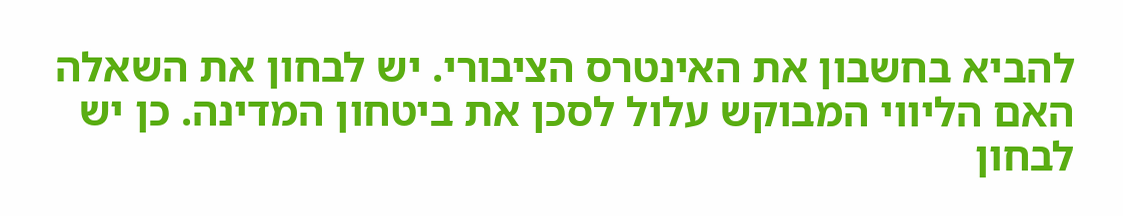להביא בחשבון את האינטרס הציבורי. יש לבחון את השאלה האם הליווי המבוקש עלול לסכן את ביטחון המדינה. כן יש לבחון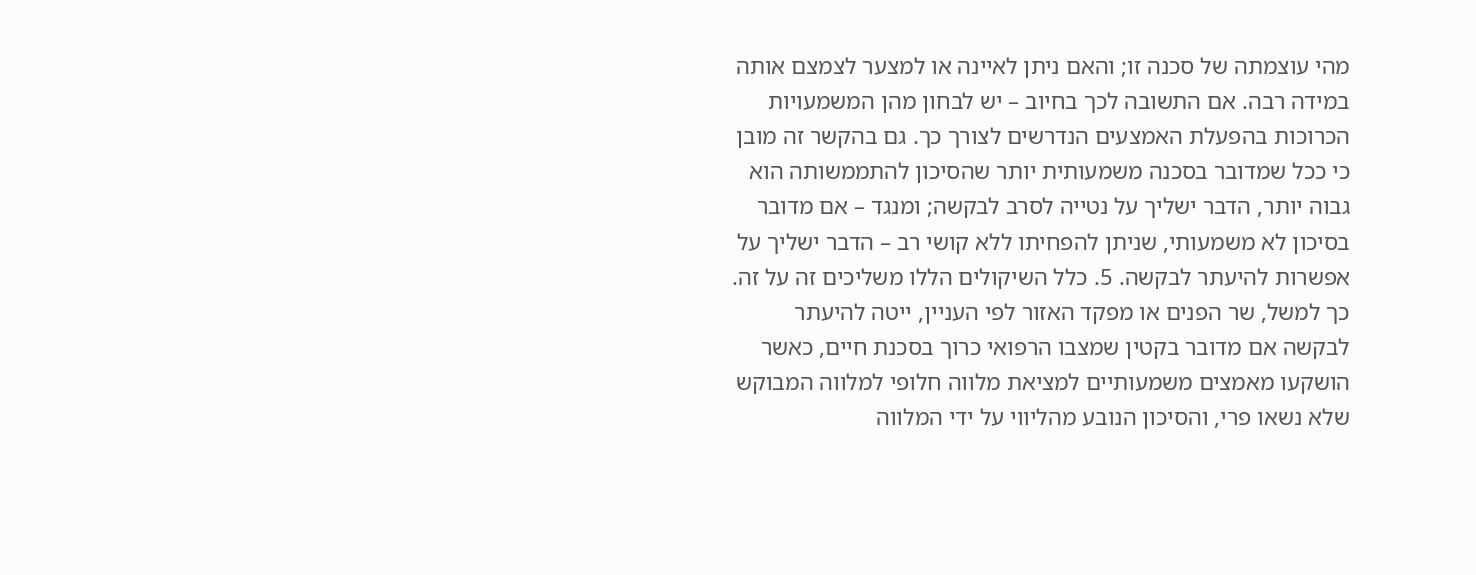מהי עוצמתה של סכנה זו; והאם ניתן לאיינה או למצער לצמצם אותה במידה רבה. אם התשובה לכך בחיוב – יש לבחון מהן המשמעויות הכרוכות בהפעלת האמצעים הנדרשים לצורך כך. גם בהקשר זה מובן כי ככל שמדובר בסכנה משמעותית יותר שהסיכון להתממשותה הוא גבוה יותר, הדבר ישליך על נטייה לסרב לבקשה; ומנגד – אם מדובר בסיכון לא משמעותי, שניתן להפחיתו ללא קושי רב – הדבר ישליך על אפשרות להיעתר לבקשה. 5. כלל השיקולים הללו משליכים זה על זה. כך למשל, שר הפנים או מפקד האזור לפי העניין, ייטה להיעתר לבקשה אם מדובר בקטין שמצבו הרפואי כרוך בסכנת חיים, כאשר הושקעו מאמצים משמעותיים למציאת מלווה חלופי למלווה המבוקש שלא נשאו פרי, והסיכון הנובע מהליווי על ידי המלווה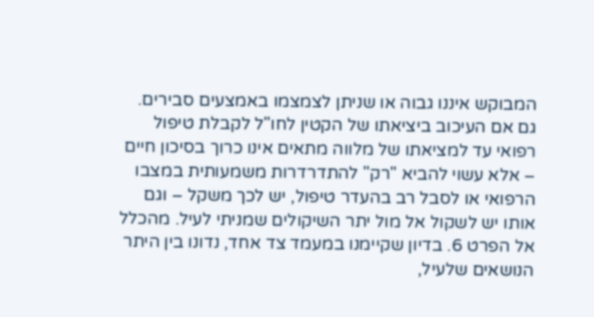המבוקש איננו גבוה או שניתן לצמצמו באמצעים סבירים. גם אם העיכוב ביציאתו של הקטין לחו"ל לקבלת טיפול רפואי עד למציאתו של מלווה מתאים אינו כרוך בסיכון חיים – אלא עשוי להביא "רק" להתדרדרות משמעותית במצבו הרפואי או לסבל רב בהעדר טיפול, יש לכך משקל – וגם אותו יש לשקול אל מול יתר השיקולים שמניתי לעיל. מהכלל אל הפרט 6. בדיון שקיימנו במעמד צד אחד, נדונו בין היתר הנושאים שלעיל,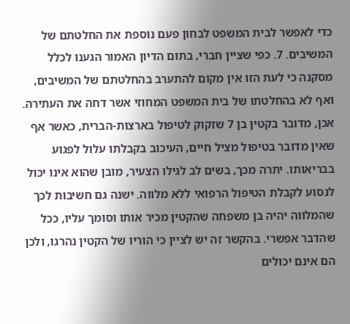כדי לאפשר לבית המשפט לבחון פעם נוספת את החלטתם של המשיבים. 7. כפי שציין חברי, בתום הדיון האמור הגענו לכלל מסקנה כי לעת הזו אין מקום להתערב בהחלטתם של המשיבים, ואף לא בהחלטתו של בית המשפט המחוזי אשר דחה את העתירה. אכן, מדובר בקטין בן 7 שזקוק לטיפול בארצות-הברית, כאשר אף שאין מדובר בטיפול מציל חיים, העיכוב בקבלתו עלול לפגוע בבריאותו. יתרה מכך, בשים לב לגילו הצעיר, מובן שהוא אינו יכול לנסוע לקבלת הטיפול הרפואי ללא מלווה. ישנה גם חשיבות לכך שהמלווה יהיה בן משפחה שהקטין מכיר אותו וסומך עליו, ככל שהדבר אפשרי. בהקשר זה יש לציין כי הוריו של הקטין נהרגו, ולכן הם אינם יכולים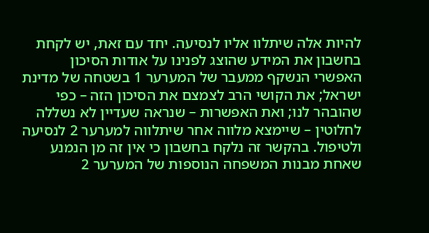להיות אלה שיתלוו אליו לנסיעה. יחד עם זאת, יש לקחת בחשבון את המידע שהוצג לפנינו על אודות הסיכון האפשרי הנשקף ממעבר של המערער 1 בשטחה של מדינת ישראל; את הקושי הרב לצמצם את הסיכון הזה – כפי שהובהר לנו; ואת האפשרות – שנראה שעדיין לא נשללה לחלוטין – שיימצא מלווה אחר שיתלווה למערער 2 לנסיעה ולטיפול. בהקשר זה נלקח בחשבון כי אין זה מן הנמנע שאחת מבנות המשפחה הנוספות של המערער 2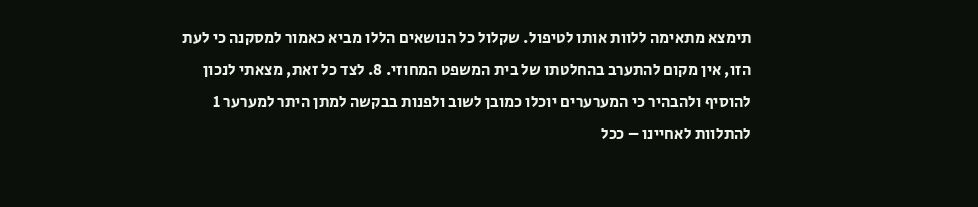תימצא מתאימה ללוות אותו לטיפול. שקלול כל הנושאים הללו מביא כאמור למסקנה כי לעת הזו, אין מקום להתערב בהחלטתו של בית המשפט המחוזי. 8. לצד כל זאת, מצאתי לנכון להוסיף ולהבהיר כי המערערים יוכלו כמובן לשוב ולפנות בבקשה למתן היתר למערער 1 להתלוות לאחיינו – ככל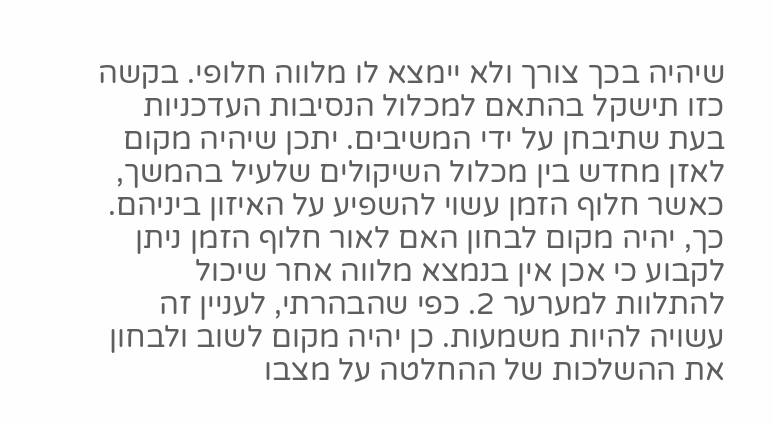שיהיה בכך צורך ולא יימצא לו מלווה חלופי. בקשה כזו תישקל בהתאם למכלול הנסיבות העדכניות בעת שתיבחן על ידי המשיבים. יתכן שיהיה מקום לאזן מחדש בין מכלול השיקולים שלעיל בהמשך, כאשר חלוף הזמן עשוי להשפיע על האיזון ביניהם. כך, יהיה מקום לבחון האם לאור חלוף הזמן ניתן לקבוע כי אכן אין בנמצא מלווה אחר שיכול להתלוות למערער 2. כפי שהבהרתי, לעניין זה עשויה להיות משמעות. כן יהיה מקום לשוב ולבחון את ההשלכות של ההחלטה על מצבו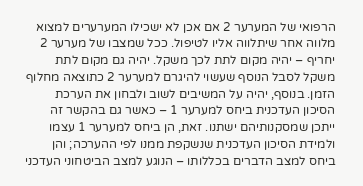הרפואי של המערער 2 אם אכן לא ישכילו המערערים למצוא מלווה אחר שיתלווה אליו לטיפול. ככל שמצבו של מערער 2 יחריף – יהיה מקום לתת לכך משקל. יהיה גם מקום לתת משקל לסבל הנוסף שעשוי להיגרם למערער 2 כתוצאה מחלוף הזמן. בנוסף, יהיה על המשיבים לשוב ולבחון את הערכת הסיכון העדכנית ביחס למערער 1 – כאשר גם בהקשר זה ייתכן שמסקנותיהם ישתנו. זאת, הן ביחס למערער 1 עצמו ולמידת הסיכון העדכנית שנשקפת ממנו לפי ההערכה; והן ביחס למצב הדברים בכללותו – הנוגע למצב הביטחוני העדכני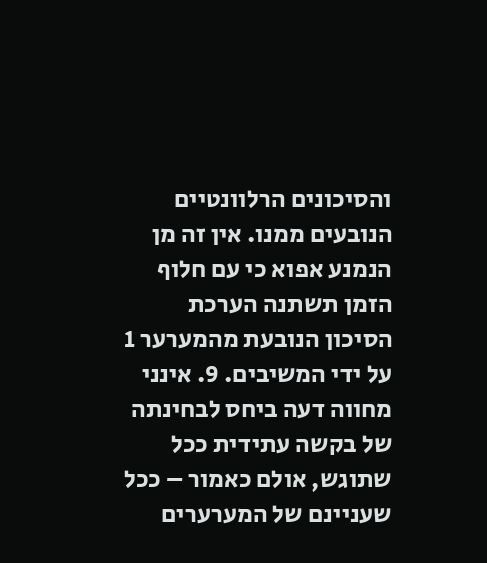והסיכונים הרלוונטיים הנובעים ממנו. אין זה מן הנמנע אפוא כי עם חלוף הזמן תשתנה הערכת הסיכון הנובעת מהמערער 1 על ידי המשיבים. 9. אינני מחווה דעה ביחס לבחינתה של בקשה עתידית ככל שתוגש, אולם כאמור – ככל שעניינם של המערערים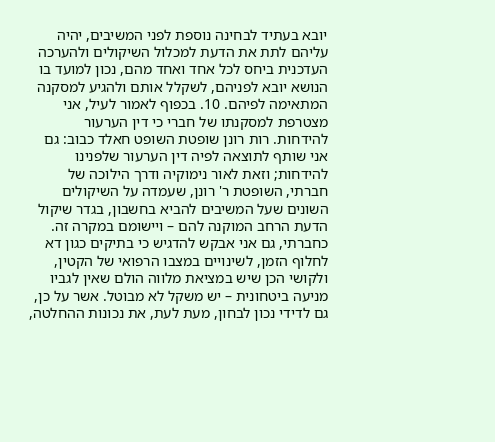יובא בעתיד לבחינה נוספת לפני המשיבים, יהיה עליהם לתת את הדעת למכלול השיקולים ולהערכה העדכנית ביחס לכל אחד ואחד מהם, נכון למועד בו הנושא יובא לפניהם, לשקלל אותם ולהגיע למסקנה המתאימה לפיהם. 10. בכפוף לאמור לעיל, אני מצטרפת למסקנתו של חברי כי דין הערעור להידחות. רות רונן שופטת השופט חאלד כבוב: גם אני שותף לתוצאה לפיה דין הערעור שלפנינו להידחות; וזאת לאור נימוקיה ודרך הילוכה של חברתי, השופטת ר' רונן, שעמדה על השיקולים השונים שעל המשיבים להביא בחשבון, בגדר שיקול הדעת הרחב המוקנה להם – ויישומם במקרה זה. כחברתי, גם אני אבקש להדגיש כי בתיקים כגון דא לחלוף הזמן, לשינויים במצבו הרפואי של הקטין, ולקושי הכן שיש במציאת מלווה הולם שאין לגביו מניעה ביטחונית – יש משקל לא מבוטל. אשר על כן, גם לדידי נכון לבחון, מעת לעת, את נכונות ההחלטה,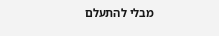מבלי להתעלם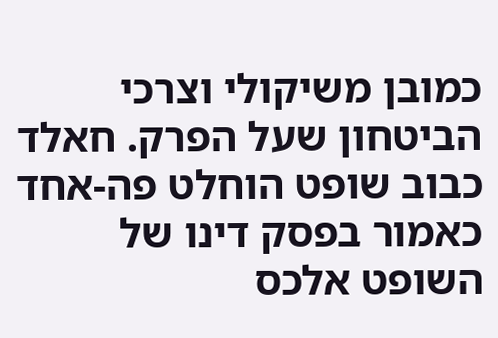כמובן משיקולי וצרכי הביטחון שעל הפרק. חאלד כבוב שופט הוחלט פה-אחד כאמור בפסק דינו של השופט אלכס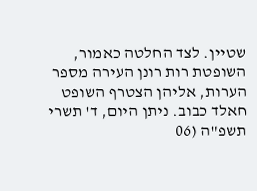שטיין. לצד החלטה כאמור, השופטת רות רונן העירה מספר הערות, אליהן הצטרף השופט חאלד כבוב. ניתן היום, ד' תשרי תשפ"ה (06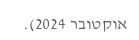אוקטובר 2024).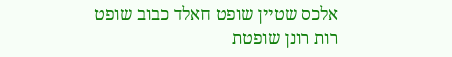אלכס שטיין שופט חאלד כבוב שופט רות רונן שופטת